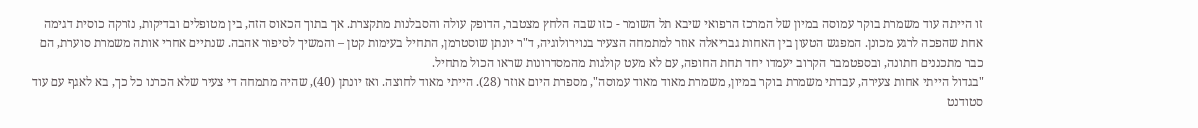זו הייתה עוד משמרת בוקר עמוסה במיון של המרכז הרפואי שיבא תל השומר - כזו שבה הלחץ מצטבר, הדופק עולה והסבלנות מתקצרת. אך בתוך הכאוס הזה, בין מטופלים ובדיקות, נזרקה כוסית דגימה אחת שהפכה לרגע מכונן. המפגש הטעון בין האחות גבריאלה אוזר למתמחה הצעיר בנוירולוגיה, ד"ר יונתן שוסטרמן, התחיל בעימות קטן – והמשיך לסיפור אהבה. שנתיים אחרי אותה משמרת סוערת, הם כבר מתכננים חתונה, ובספטמבר הקרוב יעמדו יחד תחת החופה, עם לא מעט קולגות מהמסדרונות שראו הכול מתחיל.
"בגדול הייתי אחות צעירה, עבדתי משמרת בוקר במיון, משמרת מאוד מאוד עמוסה", מספרת היום אוזר (28). הייתי מאוד לחוצה. ואז יונתן (40), שהיה מתמחה די צעיר שלא הכרנו כל כך, בא לאגף עם עוד סטודנט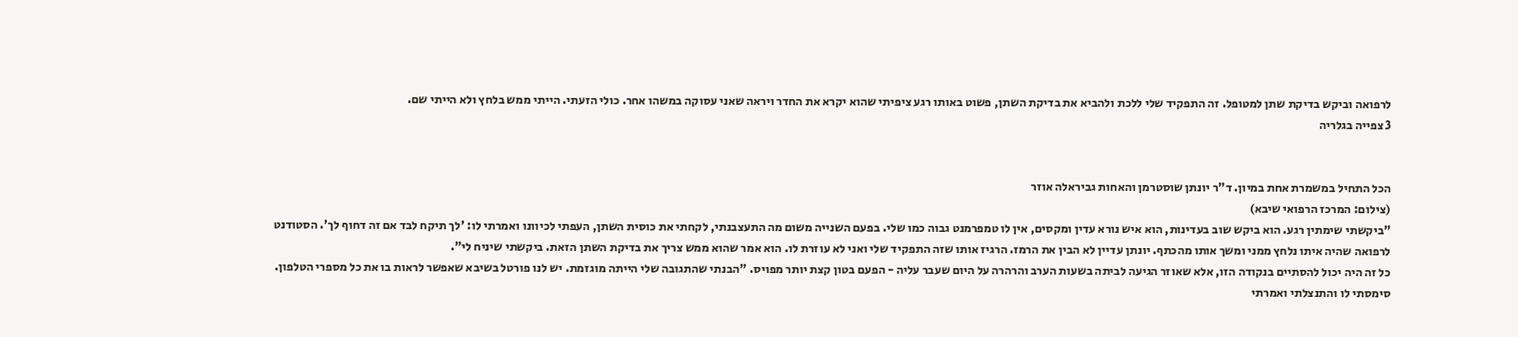לרפואה וביקש בדיקת שתן למטופל. זה התפקיד שלי ללכת ולהביא את בדיקת השתן, פשוט באותו רגע ציפיתי שהוא יקרא את החדר ויראה שאני עסוקה במשהו אחר. כולי הזעתי. הייתי ממש בלחץ ולא הייתי שם.
3 צפייה בגלריה


הכל התחיל במשמרת אחת במיון. ד"ר יונתן שוסטרמן והאחות גביראלה אוזר
(צילום: המרכז הרפואי שיבא)
"ביקשתי שימתין רגע. הוא ביקש שוב בעדינות, הוא איש נורא עדין ומקסים, אין לו טמפרמנט גבוה כמו שלי. בפעם השנייה משום מה התעצבנתי, לקחתי את כוסית השתן, העפתי לכיוונו ואמרתי לו: 'לך תיקח לבד אם זה דחוף לך'. הסטודנט לרפואה שהיה איתו נלחץ ממני ומשך אותו מהכתף. יונתן עדיין לא הבין את הרמז. הרגיז אותו שזה התפקיד שלי ואני לא עוזרת לו. הוא אמר שהוא ממש צריך את בדיקת השתן הזאת. ביקשתי שיניח לי".
כל זה היה יכול להסתיים בנקודה הזו, אלא שאוזר הגיעה לביתה בשעות הערב והרהרה על היום שעבר עליה - הפעם בטון קצת יותר מפויס. "הבנתי שהתגובה שלי הייתה מוגזמת. יש לנו פורטל בשיבא שאפשר לראות בו את כל מספרי הטלפון. סימסתי לו והתנצלתי ואמרתי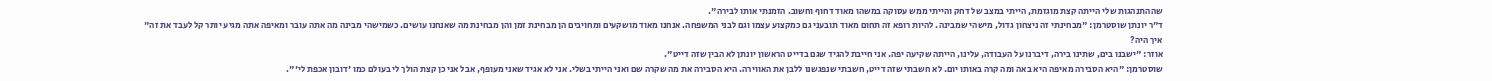שההתנהגות שלי הייתה קצת מוגזמת, הייתי במצב של דחק והייתי ממש עסוקה במשהו מאוד דחוף וחשוב. הזמנתי אותו לבירה".
ד"ר יונתן שוסטרמן: "מבחינתי זה ניצחון גדול, מישהי שמבינה. להיות רופא זה תחום מאוד תובעני גם כמקצוע עצמו וגם לבני המשפחה. אנחנו מאוד מושקעים ומחויבים הן מבחינת זמן והן מבחינת מה שאנחנו עושים. כשמישהי מבינה מה אתה עובר ומאיפה אתה מגיע יותר קל לעבד את זה"
איך היה?
אוזר: "ישבנו בים, שתינו בירה, דיברנו על העבודה, עלינו, הייתה שקיעה יפה. אני חייבת להגיד שגם בדייט הראשון יונתן לא הבין שזה דייט".
שוסטרמן: "היא הסבירה מאיפה היא באה ומה קרה באותו יום. לא חשבתי שזה דייט, חשבתי שנפגשנו ללבן את האווירה. היא הסבירה את מה שקרה שם ואני הייתי בשלי. אני לא אגיד שאני מעופף, אבל אני כן קצת הולך לי בעולם כמו 'דובון אכפת לי'".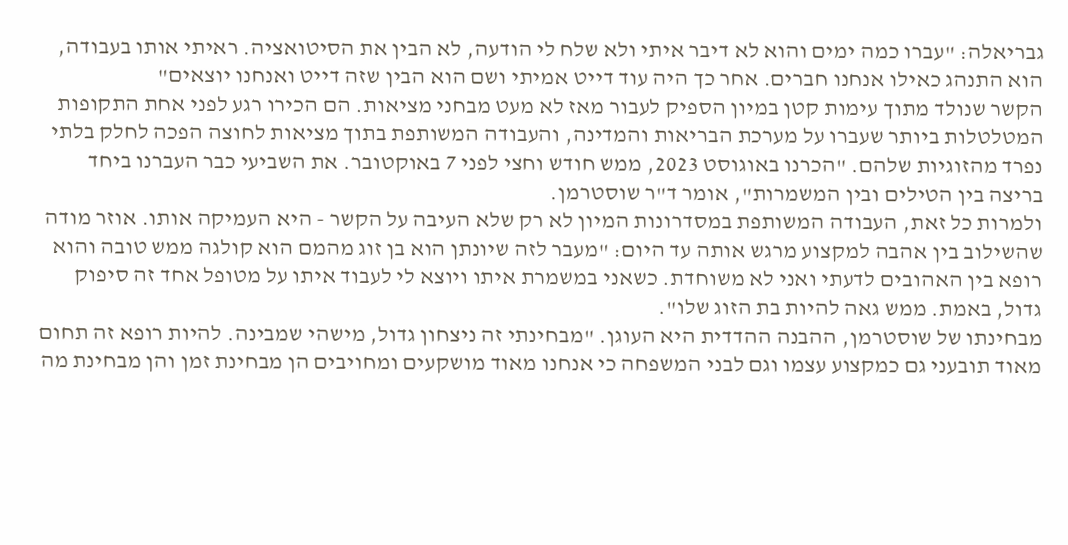גבריאלה: "עברו כמה ימים והוא לא דיבר איתי ולא שלח לי הודעה, לא הבין את הסיטואציה. ראיתי אותו בעבודה, הוא התנהג כאילו אנחנו חברים. אחר כך היה עוד דייט אמיתי ושם הוא הבין שזה דייט ואנחנו יוצאים"
הקשר שנולד מתוך עימות קטן במיון הספיק לעבור מאז לא מעט מבחני מציאות. הם הכירו רגע לפני אחת התקופות המטלטלות ביותר שעברו על מערכת הבריאות והמדינה, והעבודה המשותפת בתוך מציאות לחוצה הפכה לחלק בלתי נפרד מהזוגיות שלהם. "הכרנו באוגוסט 2023, ממש חודש וחצי לפני 7 באוקטובר. את השביעי כבר העברנו ביחד בריצה בין הטילים ובין המשמרות", אומר ד"ר שוסטרמן.
ולמרות כל זאת, העבודה המשותפת במסדרונות המיון לא רק שלא העיבה על הקשר - היא העמיקה אותו. אוזר מודה שהשילוב בין אהבה למקצוע מרגש אותה עד היום: "מעבר לזה שיונתן הוא בן זוג מהמם הוא קולגה ממש טובה והוא רופא בין האהובים לדעתי ואני לא משוחדת. כשאני במשמרת איתו ויוצא לי לעבוד איתו על מטופל אחד זה סיפוק גדול, באמת. ממש גאה להיות בת הזוג שלו".
מבחינתו של שוסטרמן, ההבנה ההדדית היא העוגן. "מבחינתי זה ניצחון גדול, מישהי שמבינה. להיות רופא זה תחום מאוד תובעני גם כמקצוע עצמו וגם לבני המשפחה כי אנחנו מאוד מושקעים ומחויבים הן מבחינת זמן והן מבחינת מה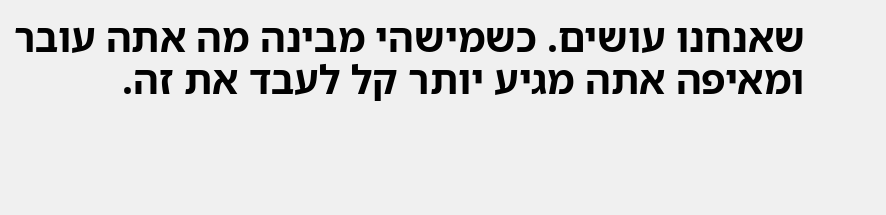שאנחנו עושים. כשמישהי מבינה מה אתה עובר ומאיפה אתה מגיע יותר קל לעבד את זה.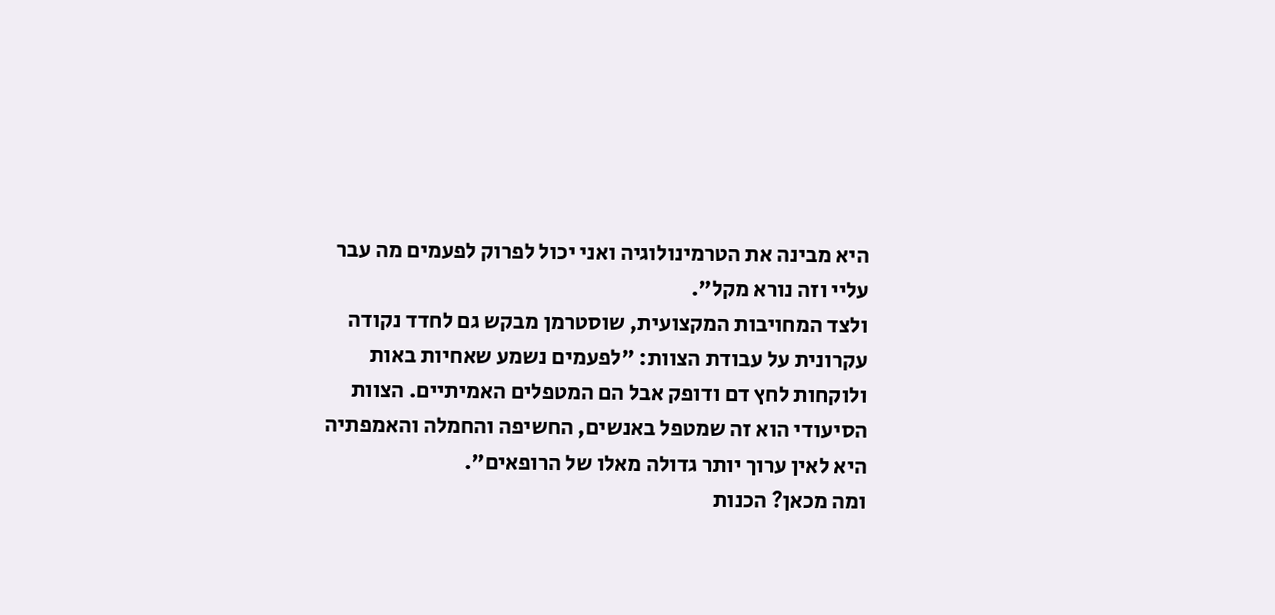היא מבינה את הטרמינולוגיה ואני יכול לפרוק לפעמים מה עבר עליי וזה נורא מקל".
ולצד המחויבות המקצועית, שוסטרמן מבקש גם לחדד נקודה עקרונית על עבודת הצוות: "לפעמים נשמע שאחיות באות ולוקחות לחץ דם ודופק אבל הם המטפלים האמיתיים. הצוות הסיעודי הוא זה שמטפל באנשים, החשיפה והחמלה והאמפתיה היא לאין ערוך יותר גדולה מאלו של הרופאים".
ומה מכאן? הכנות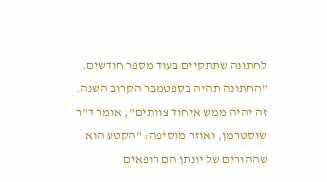לחתונה שתתקיים בעוד מספר חודשים. "החתונה תהיה בספטמבר הקרוב השנה. זה יהיה ממש איחוד צוותים", אומר ד"ר שוסטרמן, ואוזר מוסיפה: "הקטע הוא שההורים של יונתן הם רופאים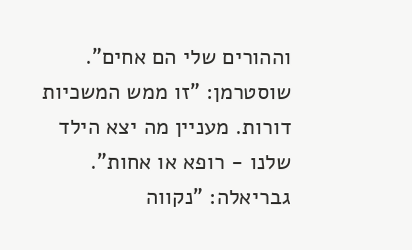וההורים שלי הם אחים".
שוסטרמן: "זו ממש המשכיות דורות. מעניין מה יצא הילד שלנו - רופא או אחות".
גבריאלה: "נקווה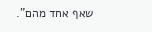שאף אחד מהם".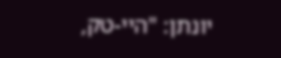יונתן: "היי-טק,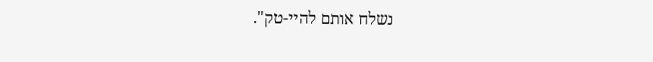נשלח אותם להיי-טק".